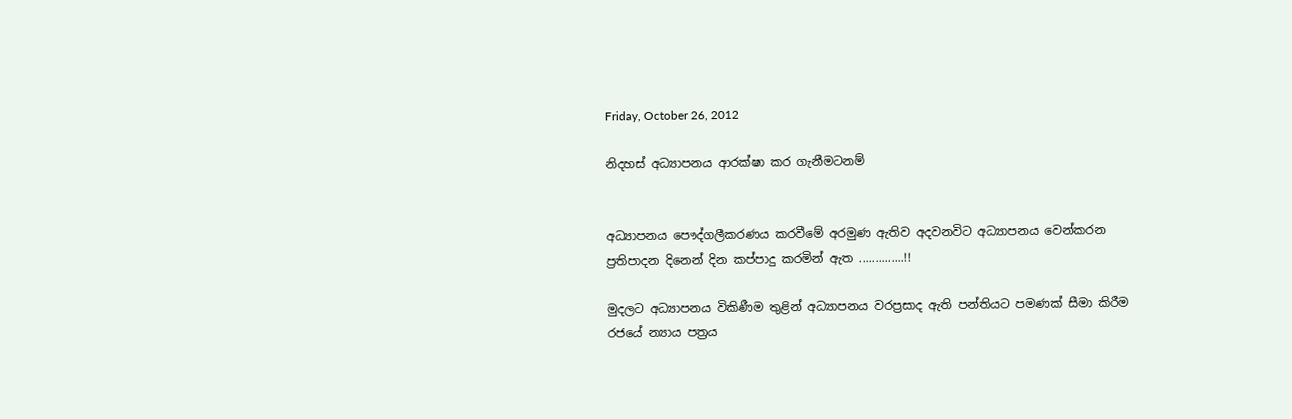Friday, October 26, 2012

නිදහස් අධ්‍යාපනය ආරක්ෂා කර ගැනීමටනම්


අධ්‍යාපනය පෞද්ගලීකරණය කරවීමේ අරමුණ ඇතිව අදවනවිට අධ්‍යාපනය වෙන්කරන ප්‍රතිපාදන දිනෙන් දින කප්පාදු කරමින් ඇත ..............!!

මුදලට අධ්‍යාපනය විකිණීම තුළින් අධ්‍යාපනය වරප්‍රසාද ඇති පන්තියට පමණක් සීමා කිරීම රජයේ න්‍යාය පත්‍රය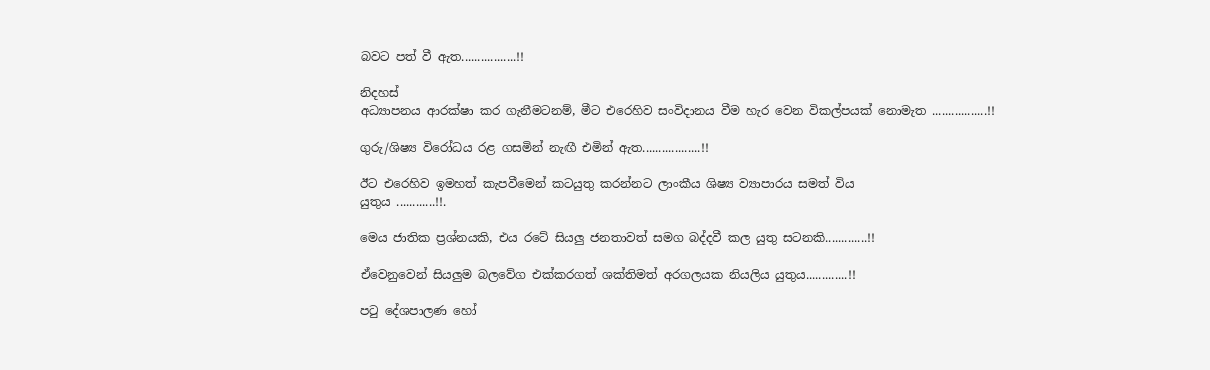බවට පත් වී ඇත.................!!

නිදහස්
අධ්‍යාපනය ආරක්ෂා කර ගැනීමටනම්, මීට එරෙහිව සංවිදානය වීම හැර වෙන විකල්පයක් නොමැත .................!!

ගුරු/ශිෂ්‍ය විරෝධය රළ ගසමින් නැඟී එමින් ඇත..................!!

ඊට එරෙහිව ඉමහත් කැපවීමෙන් කටයුතු කරන්නට ලාංකීය ශිෂ්‍ය ව්‍යාපාරය සමත් විය
යුතුය ............!!.

මෙය ජාතික ප්‍රශ්නයකි, එය රටේ සියලු ජනතාවත් සමග බද්දවී කල යුතු සටනකි.............!!

ඒවෙනුවෙන් සියලුම බලවේග එක්කරගත් ශක්තිමත් අරගලයක නියලිය යුතුය.............!!

පටු දේශපාලණ හෝ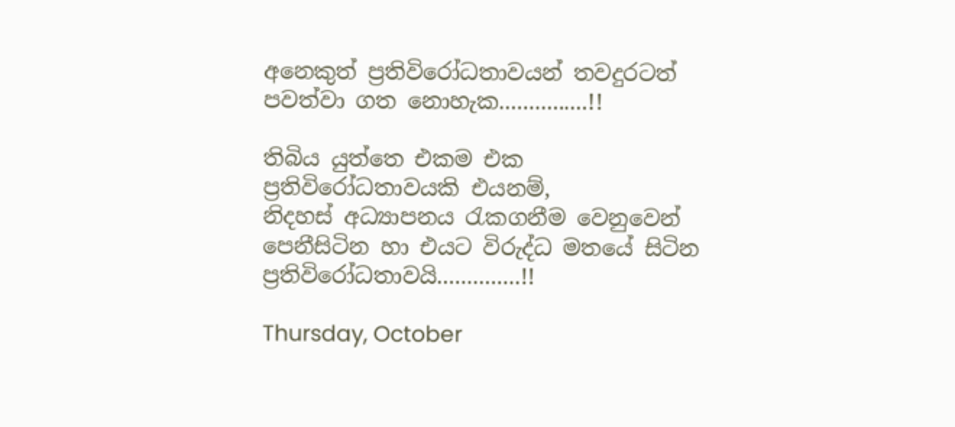අනෙකුත් ප්‍රතිවිරෝධතාවයන් තවදුරටත් පවත්වා ගත නොහැක...............!!

තිබිය යුත්තෙ එකම එක ප්‍රතිවිරෝධතාවයකි එයනම්,
නිදහස් අධ්‍යාපනය රැකගනීම වෙනුවෙන් පෙනීසිටින හා එයට විරුද්ධ මතයේ සිටින ප්‍රතිවිරෝධතාවයි..............!!

Thursday, October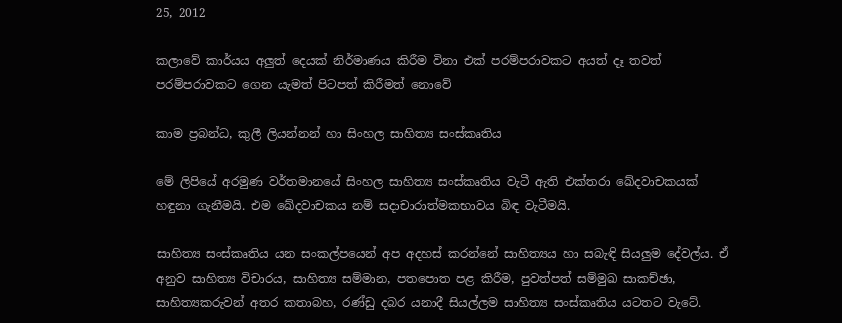25, 2012

කලාවේ කාර්යය අලුත් දෙයක්‌ නිර්මාණය කිරීම විනා එක්‌ පරම්පරාවකට අයත් දෑ තවත් පරම්පරාවකට ගෙන යැමත් පිටපත් කිරීමත් නොවේ

කාම ප්‍රබන්ධ, කුලී ලියන්නන් හා සිංහල සාහිත්‍ය සංස්‌කෘතිය

මේ ලිපියේ අරමුණ වර්තමානයේ සිංහල සාහිත්‍ය සංස්‌කෘතිය වැටී ඇති එක්‌තරා ඛේදවාචකයක්‌ හඳුනා ගැනීමයි. එම ඛේදවාචකය නම් සදාචාරාත්මකභාවය බිඳ වැටීමයි.

සාහිත්‍ය සංස්‌කෘතිය යන සංකල්පයෙන් අප අදහස්‌ කරන්නේ සාහිත්‍යය හා සබැඳි සියලුම දේවල්ය. ඒ අනුව සාහිත්‍ය විචාරය, සාහිත්‍ය සම්මාන, පතපොත පළ කිරීම, පුවත්පත් සම්මුඛ සාකච්ඡා, සාහිත්‍යකරුවන් අතර කතාබහ, රණ්‌ඩු දබර යනාදී සියල්ලම සාහිත්‍ය සංස්‌කෘතිය යටතට වැටේ.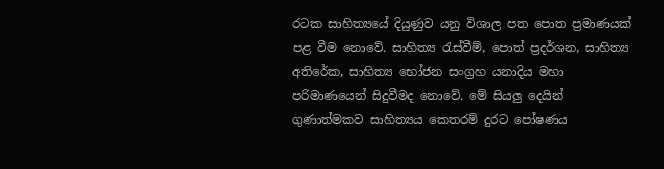රටක සාහිත්‍යයේ දියුණුව යනු විශාල පත පොත ප්‍රමාණයක්‌ පළ වීම නොවේ. සාහිත්‍ය රැස්‌වීම්, පොත් ප්‍රදර්ශන, සාහිත්‍ය අතිරේක, සාහිත්‍ය භෝජන සංග්‍රහ යනාදිය මහා පරිමාණයෙන් සිදුවීමද නොවේ. මේ සියලු දෙයින් ගුණාත්මකව සාහිත්‍යය කෙතරම් දුරට පෝෂණය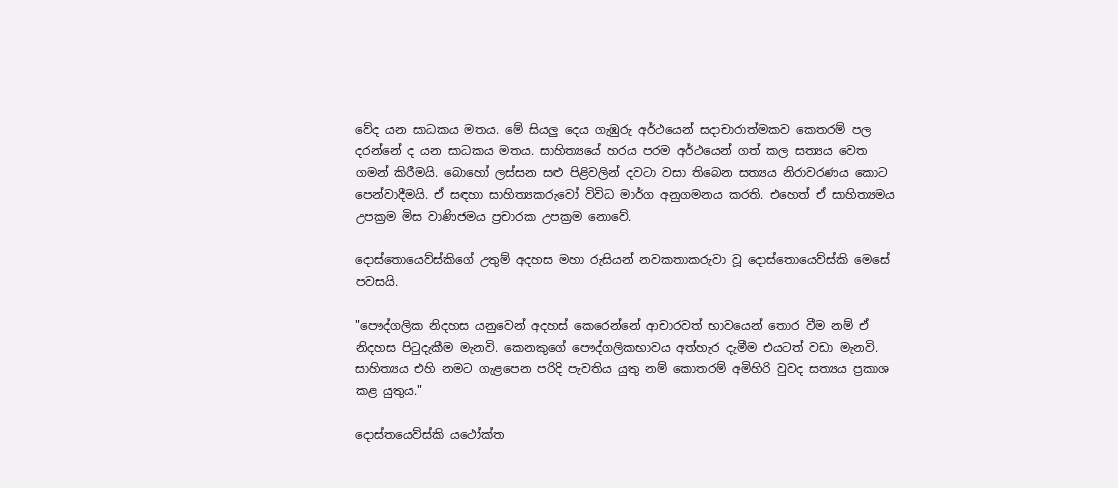වේද යන සාධකය මතය. මේ සියලු දෙය ගැඹුරු අර්ථයෙන් සදාචාරාත්මකව කෙතරම් පල දරන්නේ ද යන සාධකය මතය. සාහිත්‍යයේ හරය පරම අර්ථයෙන් ගත් කල සත්‍යය වෙත ගමන් කිරීමයි. බොහෝ ලස්‌සන සළු පිළිවලින් දවටා වසා තිබෙන සත්‍යය නිරාවරණය කොට පෙන්වාදීමයි. ඒ සඳහා සාහිත්‍යකරුවෝ විවිධ මාර්ග අනුගමනය කරති. එහෙත් ඒ සාහිත්‍යමය උපක්‍රම මිස වාණිජමය ප්‍රචාරක උපක්‍රම නොවේ.

දොස්‌තොයෙව්ස්‌කිගේ උතුම් අදහස මහා රුසියන් නවකතාකරුවා වූ දොස්‌තොයෙව්ස්‌කි මෙසේ පවසයි.

"පෞද්ගලික නිදහස යනුවෙන් අදහස්‌ කෙරෙන්නේ ආචාරවත් භාවයෙන් තොර වීම නම් ඒ නිදහස පිටුදැකීම මැනවි. කෙනකුගේ පෞද්ගලිකභාවය අත්හැර දැමීම එයටත් වඩා මැනවි. සාහිත්‍යය එහි නමට ගැළපෙන පරිදි පැවතිය යුතු නම් කොතරම් අමිහිරි වුවද සත්‍යය ප්‍රකාශ කළ යුතුය."

දොස්‌තයෙව්ස්‌කි යථෝක්‌ත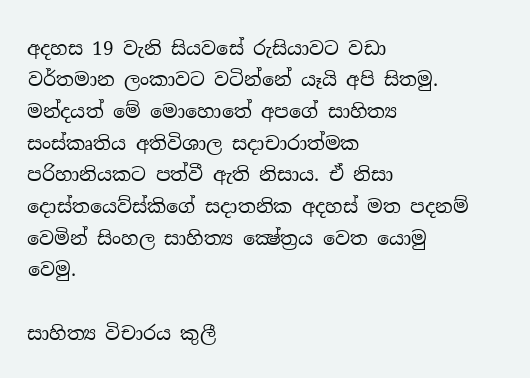අදහස 19 වැනි සියවසේ රුසියාවට වඩා වර්තමාන ලංකාවට වටින්නේ යෑයි අපි සිතමු. මන්දයත් මේ මොහොතේ අපගේ සාහිත්‍ය සංස්‌කෘතිය අතිවිශාල සදාචාරාත්මක පරිහානියකට පත්වී ඇති නිසාය. ඒ නිසා දොස්‌තයෙව්ස්‌කිගේ සදාතනික අදහස්‌ මත පදනම් වෙමින් සිංහල සාහිත්‍ය ක්‍ෂේත්‍රය වෙත යොමු වෙමු.

සාහිත්‍ය විචාරය කුලී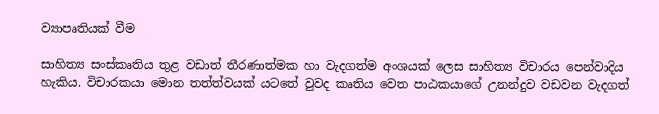ව්‍යාපෘතියක්‌ වීම

සාහිත්‍ය සංස්‌කෘතිය තුළ වඩාත් තීරණාත්මක හා වැදගත්ම අංශයක්‌ ලෙස සාහිත්‍ය විචාරය පෙන්වාදිය හැකිය. විචාරකයා මොන තත්ත්වයක්‌ යටතේ වුවද කෘතිය වෙත පාඨකයාගේ උනන්දුව වඩවන වැදගත්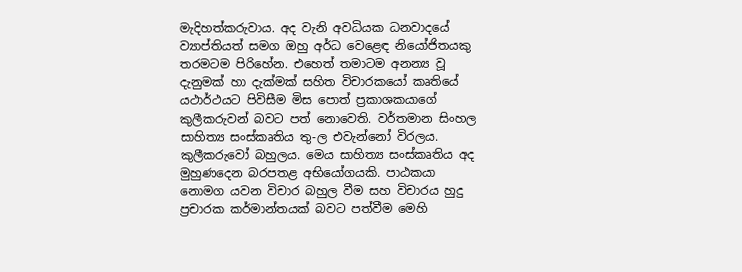මැදිහත්කරුවාය. අද වැනි අවධියක ධනවාදයේ ව්‍යාප්තියත් සමග ඔහු අර්ධ වෙළෙඳ නියෝජිතයකු තරමටම පිරිහේන. එහෙත් තමාටම අනන්‍ය වූ දැනුමක්‌ හා දැක්‌මක්‌ සහිත විචාරකයෝ කෘතියේ යථාර්ථයට පිවිසීම මිස පොත් ප්‍රකාශකයාගේ කුලීකරුවන් බවට පත් නොවෙති. වර්තමාන සිංහල සාහිත්‍ය සංස්‌කෘතිය තු-ල එවැන්නෝ විරලය. කුලීකරුවෝ බහුලය. මෙය සාහිත්‍ය සංස්‌කෘතිය අද මුහුණදෙන බරපතළ අභියෝගයකි. පාඨකයා නොමග යවන විචාර බහුල වීම සහ විචාරය හුදු ප්‍රචාරක කර්මාන්තයක්‌ බවට පත්වීම මෙහි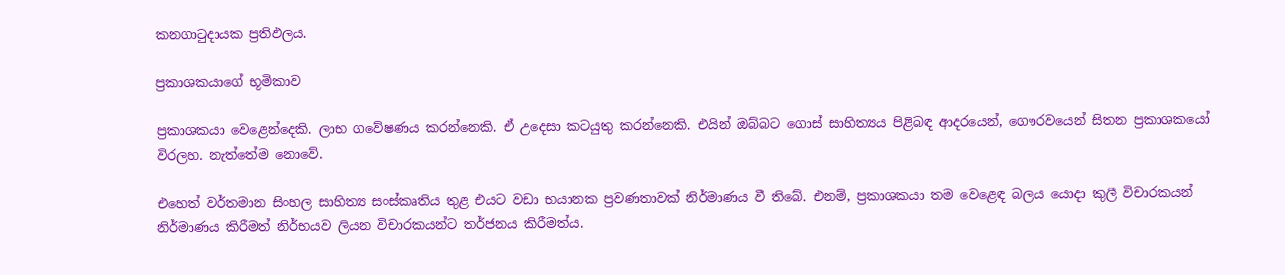කනගාටුදායක ප්‍රතිඵලය.

ප්‍රකාශකයාගේ භූමිකාව

ප්‍රකාශකයා වෙළෙන්දෙකි. ලාභ ගවේෂණය කරන්නෙකි. ඒ උදෙසා කටයුතු කරන්නෙකි. එයින් ඔබ්බට ගොස්‌ සාහිත්‍යය පිළිබඳ ආදරයෙන්, ගෞරවයෙන් සිතන ප්‍රකාශකයෝ විරලහ. නැත්තේම නොවේ.

එහෙත් වර්තමාන සිංහල සාහිත්‍ය සංස්‌කෘතිය තුළ එයට වඩා භයානක ප්‍රවණතාවක්‌ නිර්මාණය වී තිබේ. එනම්, ප්‍රකාශකයා තම වෙළෙඳ බලය යොදා කුලී විචාරකයන් නිර්මාණය කිරීමත් නිර්භයව ලියන විචාරකයන්ට තර්ජනය කිරීමත්ය.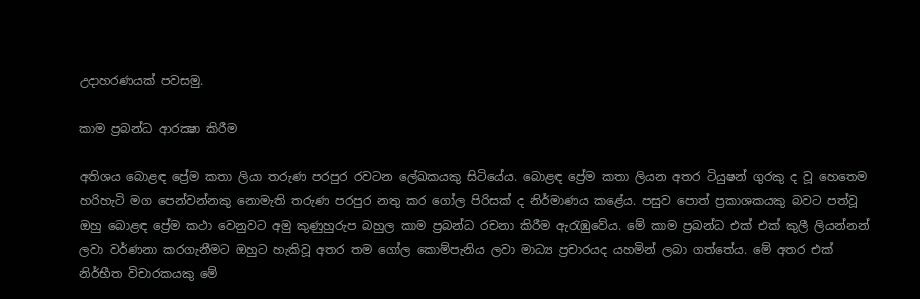උදාහරණයක්‌ පවසමු.

කාම ප්‍රබන්ධ ආරක්‍ෂා කිරීම

අතිශය බොළඳ ප්‍රේම කතා ලියා තරුණ පරපුර රවටන ලේඛකයකු සිටියේය. බොළඳ ප්‍රේම කතා ලියන අතර ටියුෂන් ගුරකු ද වූ හෙතෙම හරිහැටි මග පෙන්වන්නකු නොමැති තරුණ පරපුර නතු කර ගෝල පිරිසක්‌ ද නිර්මාණය කළේය. පසුව පොත් ප්‍රකාශකයකු බවට පත්වූ ඔහු බොළඳ ප්‍රේම කථා වෙනුවට අමු කුණුහුරුප බහුල කාම ප්‍රබන්ධ රචනා කිරීම ඇරැඹුවේය. මේ කාම ප්‍රබන්ධ එක්‌ එක්‌ කුලී ලියන්නන් ලවා වර්ණනා කරගැනීමට ඔහුට හැකිවූ අතර තම ගෝල කොම්පැනිය ලවා මාධ්‍ය ප්‍රචාරයද යහමින් ලබා ගත්තේය. මේ අතර එක්‌ නිර්භීත විචාරකයකු මේ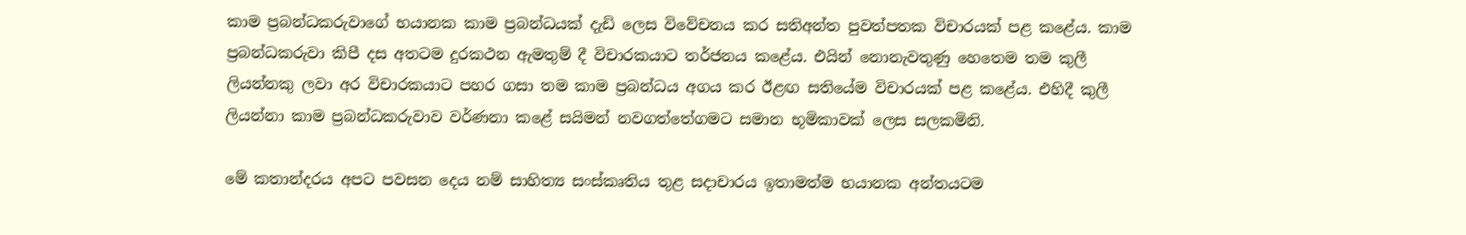කාම ප්‍රබන්ධකරුවාගේ භයානක කාම ප්‍රබන්ධයක්‌ දැඩි ලෙස විවේචනය කර සතිඅන්ත පුවත්පතක විචාරයක්‌ පළ කළේය. කාම ප්‍රබන්ධකරුවා කිපී දස අතටම දුරකථන ඇමතුම් දී විචාරකයාට තර්ජනය කළේය. එයින් නොනැවතුණු හෙතෙම තම කුලී ලියන්නකු ලවා අර විචාරකයාට පහර ගසා තම කාම ප්‍රබන්ධය අගය කර ඊළඟ සතියේම විචාරයක්‌ පළ කළේය. එහිදී කුලී ලියන්නා කාම ප්‍රබන්ධකරුවාව වර්ණනා කළේ සයිමන් නවගත්තේගමට සමාන භූමිකාවක්‌ ලෙස සලකමිනි.

මේ කතාන්දරය අපට පවසන දෙය නම් සාහිත්‍ය සංස්‌කෘතිය තුළ සදාචාරය ඉතාමත්ම භයානක අන්තයටම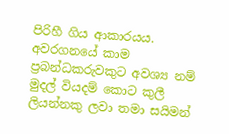පිරිහී ගිය ආකාරයය. අවරගනයේ කාම ප්‍රබන්ධකරුවකුට අවශ්‍ය නම් මුදල් වියදම් කොට කුලී ලියන්නකු ලවා තමා සයිමන්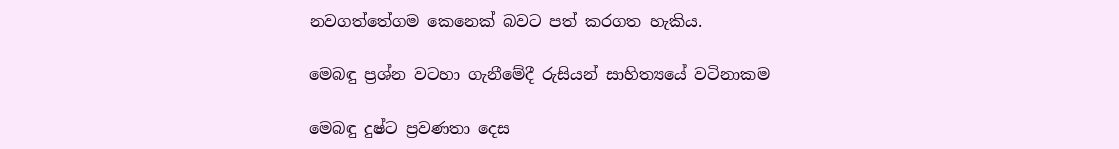නවගත්තේගම කෙනෙක්‌ බවට පත් කරගත හැකිය.

මෙබඳු ප්‍රශ්න වටහා ගැනීමේදී රුසියන් සාහිත්‍යයේ වටිනාකම

මෙබඳු දුෂ්ට ප්‍රවණතා දෙස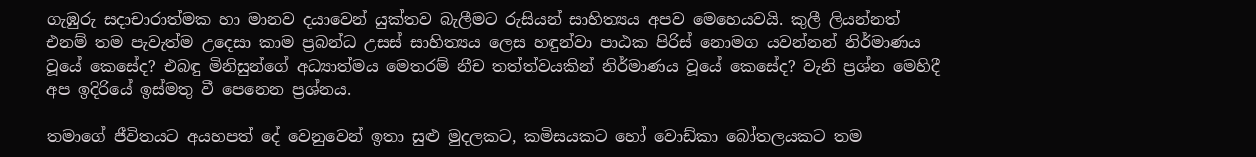ගැඹුරු සදාචාරාත්මක හා මානව දයාවෙන් යුක්‌තව බැලීමට රුසියන් සාහිත්‍යය අපව මෙහෙයවයි. කුලී ලියන්නත් එනම් තම පැවැත්ම උදෙසා කාම ප්‍රබන්ධ උසස්‌ සාහිත්‍යය ලෙස හඳුන්වා පාඨක පිරිස්‌ නොමග යවන්නන් නිර්මාණය වූයේ කෙසේද? එබඳු මිනිසුන්ගේ අධ්‍යාත්මය මෙතරම් නීච තත්ත්වයකින් නිර්මාණය වූයේ කෙසේද? වැනි ප්‍රශ්න මෙහිදී අප ඉදිරියේ ඉස්‌මතු වී පෙනෙන ප්‍රශ්නය.

තමාගේ ජීවිතයට අයහපත් දේ වෙනුවෙන් ඉතා සුළු මුදලකට, කමිසයකට හෝ වොඩ්කා බෝතලයකට තම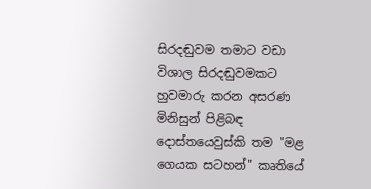සිරදඬුවම තමාට වඩා විශාල සිරදඬුවමකට හුවමාරු කරන අසරණ මිනිසුන් පිළිබඳ දොස්‌තයෙවුස්‌කි තම "මළ ගෙයක සටහන්" කෘතියේ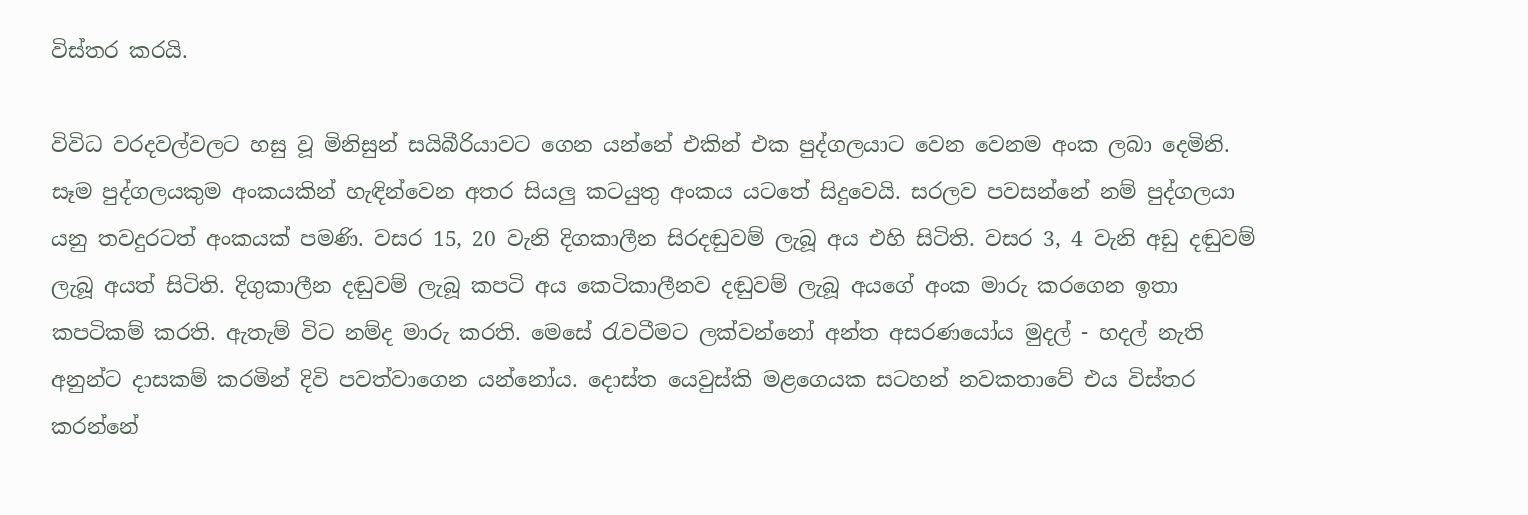විස්‌තර කරයි.

විවිධ වරදවල්වලට හසු වූ මිනිසුන් සයිබීරියාවට ගෙන යන්නේ එකින් එක පුද්ගලයාට වෙන වෙනම අංක ලබා දෙමිනි. සෑම පුද්ගලයකුම අංකයකින් හැඳින්වෙන අතර සියලු කටයුතු අංකය යටතේ සිදුවෙයි. සරලව පවසන්නේ නම් පුද්ගලයා යනු තවදුරටත් අංකයක්‌ පමණි. වසර 15, 20 වැනි දිගකාලීන සිරදඬුවම් ලැබූ අය එහි සිටිති. වසර 3, 4 වැනි අඩු දඬුවම් ලැබූ අයත් සිටිති. දිගුකාලීන දඬුවම් ලැබූ කපටි අය කෙටිකාලීනව දඬුවම් ලැබූ අයගේ අංක මාරු කරගෙන ඉතා කපටිකම් කරති. ඇතැම් විට නම්ද මාරු කරති. මෙසේ රැවටීමට ලක්‌වන්නෝ අන්ත අසරණයෝය මුදල් - හදල් නැති අනුන්ට දාසකම් කරමින් දිවි පවත්වාගෙන යන්නෝය. දොස්‌ත යෙවුස්‌කි මළගෙයක සටහන් නවකතාවේ එය විස්‌තර කරන්නේ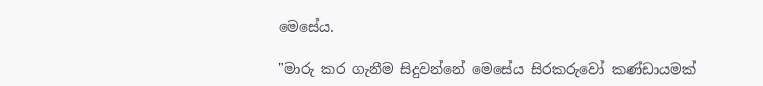මෙසේය.

"මාරු කර ගැනීම සිදුවන්නේ මෙසේය සිරකරුවෝ කණ්‌ඩායමක්‌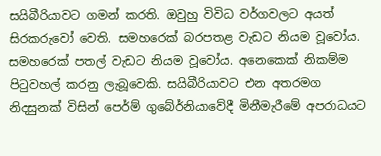සයිබීරියාවට ගමන් කරති. ඔවුහු විවිධ වර්ගවලට අයත් සිරකරුවෝ වෙති. සමහරෙක්‌ බරපතළ වැඩට නියම වූවෝය. සමහරෙක්‌ පතල් වැඩට නියම වූවෝය. අනෙකෙක්‌ නිකම්ම පිටුවහල් කරනු ලැබූවෙකි. සයිබීරියාවට එන අතරමග නිදසුනක්‌ විසින් පෙර්ම් ගුබේර්නියාවේදී මිනීමැරීමේ අපරාධයට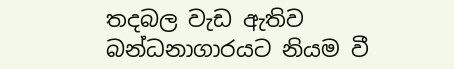තදබල වැඩ ඇතිව බන්ධනාගාරයට නියම වී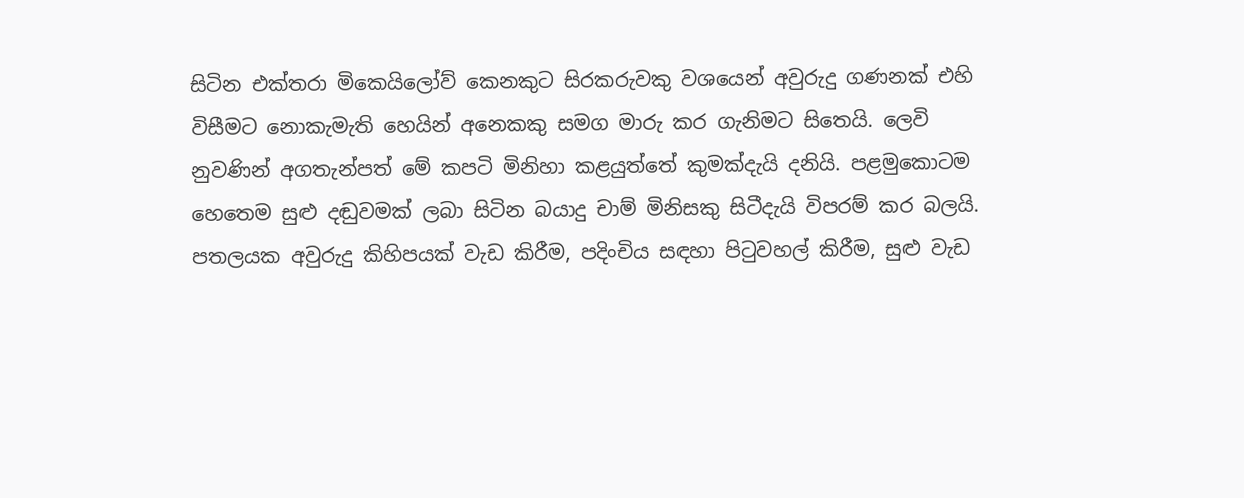සිටින එක්‌තරා මිකෙයිලෝව් කෙනකුට සිරකරුවකු වශයෙන් අවුරුදු ගණනක්‌ එහි විසීමට නොකැමැති හෙයින් අනෙකකු සමග මාරු කර ගැනිමට සිතෙයි. ලෙවි නුවණින් අගතැන්පත් මේ කපටි මිනිහා කළයුත්තේ කුමක්‌දැයි දනියි. පළමුකොටම හෙතෙම සුළු දඬුවමක්‌ ලබා සිටින බයාදු චාම් මිනිසකු සිටීදැයි විපරම් කර බලයි. පතලයක අවුරුදු කිහිපයක්‌ වැඩ කිරීම, පදිංචිය සඳහා පිටුවහල් කිරීම, සුළු වැඩ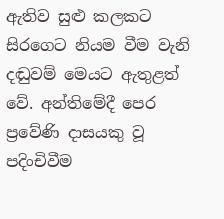ඇතිව සුළු කලකට සිරගෙට නියම වීම වැනි දඬුවම් මෙයට ඇතුළත් වේ. අන්තිමේදී පෙර ප්‍රවේණි දාසයකු වූ පදිංචිවීම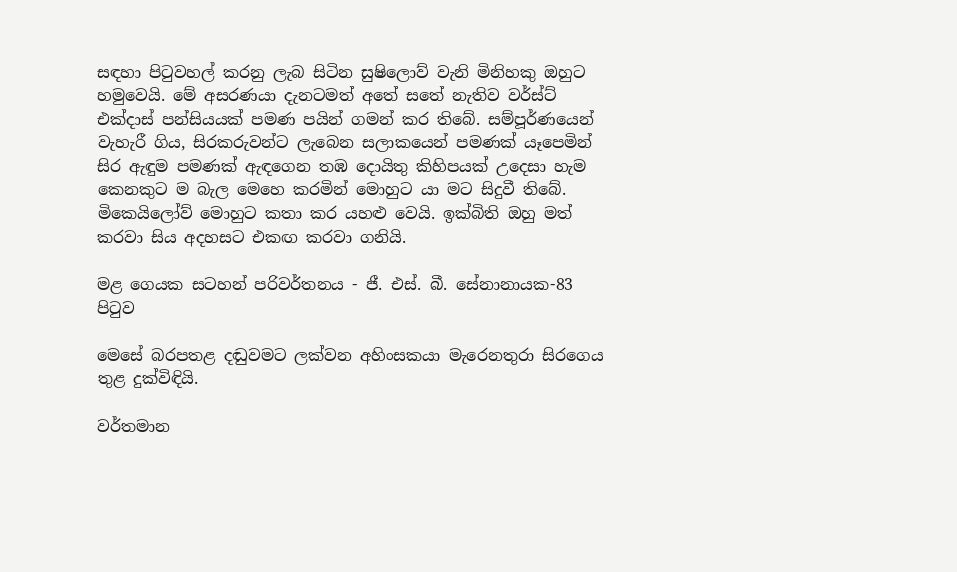සඳහා පිටුවහල් කරනු ලැබ සිටින සුෂිලොව් වැනි මිනිහකු ඔහුට හමුවෙයි. මේ අසරණයා දැනටමත් අතේ සතේ නැතිව වර්ස්‌ට්‌ එක්‌දාස්‌ පන්සියයක්‌ පමණ පයින් ගමන් කර තිබේ. සම්පූර්ණයෙන් වැහැරී ගිය, සිරකරුවන්ට ලැබෙන සලාකයෙන් පමණක්‌ යෑපෙමින් සිර ඇඳුම පමණක්‌ ඇඳගෙන තඹ දොයිතු කිහිපයක්‌ උදෙසා හැම කෙනකුට ම බැල මෙහෙ කරමින් මොහුට යා මට සිදුවී තිබේ. මිකෙයිලෝව් මොහුට කතා කර යහළු වෙයි. ඉක්‌බිති ඔහු මත් කරවා සිය අදහසට එකඟ කරවා ගනියි.

මළ ගෙයක සටහන් පරිවර්තනය - ජී. එස්‌. බී. සේනානායක-83 පිටුව

මෙසේ බරපතළ දඬුවමට ලක්‌වන අහිංසකයා මැරෙනතුරා සිරගෙය තුළ දුක්‌විඳියි.

වර්තමාන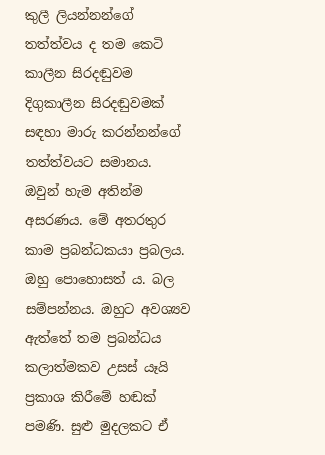කුලී ලියන්නන්ගේ තත්ත්වය ද තම කෙටි කාලීන සිරදඬුවම දිගුකාලීන සිරදඬුවමක්‌ සඳහා මාරු කරන්නන්ගේ තත්ත්වයට සමානය. ඔවුන් හැම අතින්ම අසරණය. මේ අතරතුර කාම ප්‍රබන්ධකයා ප්‍රබලය. ඔහු පොහොසත් ය. බල සම්පන්නය. ඔහුට අවශ්‍යව ඇත්තේ තම ප්‍රබන්ධය කලාත්මකව උසස්‌ යෑයි ප්‍රකාශ කිරීමේ හඬක්‌ පමණි. සුළු මුදලකට ඒ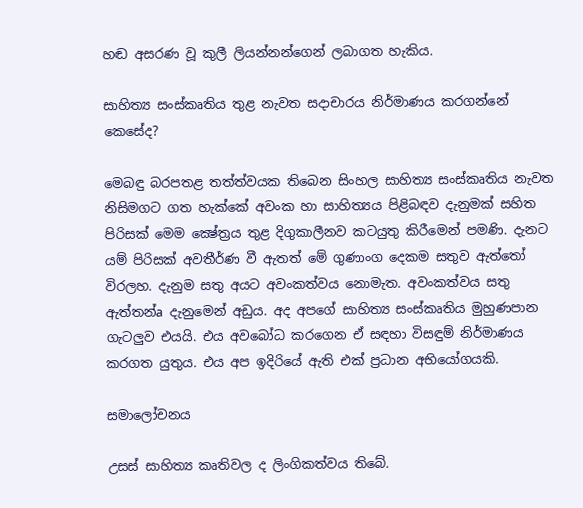හඬ අසරණ වූ කුලී ලියන්නන්ගෙන් ලබාගත හැකිය.

සාහිත්‍ය සංස්‌කෘතිය තුළ නැවත සදාචාරය නිර්මාණය කරගන්නේ කෙසේද?

මෙබඳු බරපතළ තත්ත්වයක තිබෙන සිංහල සාහිත්‍ය සංස්‌කෘතිය නැවත නිසිමගට ගත හැක්‌කේ අවංක හා සාහිත්‍යය පිළිබඳව දැනුමක්‌ සහිත පිරිසක්‌ මෙම ක්‍ෂේත්‍රය තුළ දිගුකාලීනව කටයුතු කිරීමෙන් පමණි. දැනට යම් පිරිසක්‌ අවතීර්ණ වී ඇතත් මේ ගුණාංග දෙකම සතුව ඇත්තෝ විරලහ. දැනුම සතු අයට අවංකත්වය නොමැත. අවංකත්වය සතු ඇත්තන්a දැනුමෙන් අඩුය. අද අපගේ සාහිත්‍ය සංස්‌කෘතිය මුහුණපාන ගැටලුව එයයි. එය අවබෝධ කරගෙන ඒ සඳහා විසඳුම් නිර්මාණය කරගත යුතුය. එය අප ඉදිරියේ ඇති එක්‌ ප්‍රධාන අභියෝගයකි.

සමාලෝචනය

උසස්‌ සාහිත්‍ය කෘතිවල ද ලිංගිකත්වය තිබේ.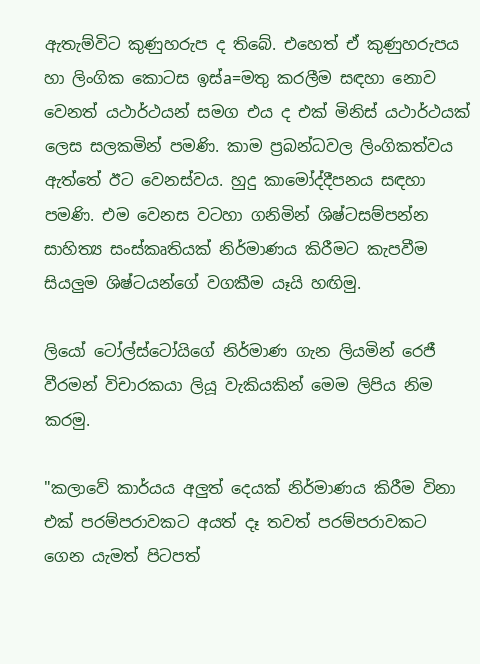ඇතැම්විට කුණුහරුප ද තිබේ. එහෙත් ඒ කුණුහරුපය හා ලිංගික කොටස ඉස්‌a=මතු කරලීම සඳහා නොව වෙනත් යථාර්ථයන් සමග එය ද එක්‌ මිනිස්‌ යථාර්ථයක්‌ ලෙස සලකමින් පමණි. කාම ප්‍රබන්ධවල ලිංගිකත්වය ඇත්තේ ඊට වෙනස්‌වය. හුදු කාමෝද්දීපනය සඳහා පමණි. එම වෙනස වටහා ගනිමින් ශිෂ්ටසම්පන්න සාහිත්‍ය සංස්‌කෘතියක්‌ නිර්මාණය කිරීමට කැපවීම සියලුම ශිෂ්ටයන්ගේ වගකීම යෑයි හඟිමු.

ලියෝ ටෝල්ස්‌ටෝයිගේ නිර්මාණ ගැන ලියමින් රෙජී වීරමන් විචාරකයා ලියූ වැකියකින් මෙම ලිපිය නිම කරමු.

"කලාවේ කාර්යය අලුත් දෙයක්‌ නිර්මාණය කිරීම විනා එක්‌ පරම්පරාවකට අයත් දෑ තවත් පරම්පරාවකට ගෙන යැමත් පිටපත්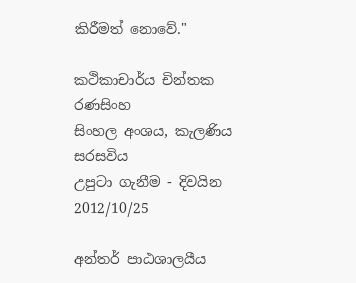කිරීමත් නොවේ."

කථිකාචාර්ය චින්තක රණසිංහ
සිංහල අංශය, කැලණිය සරසවිය
උපුටා ගැනීම - දිවයින 2012/10/25

අන්තර් පාඨශාලයීය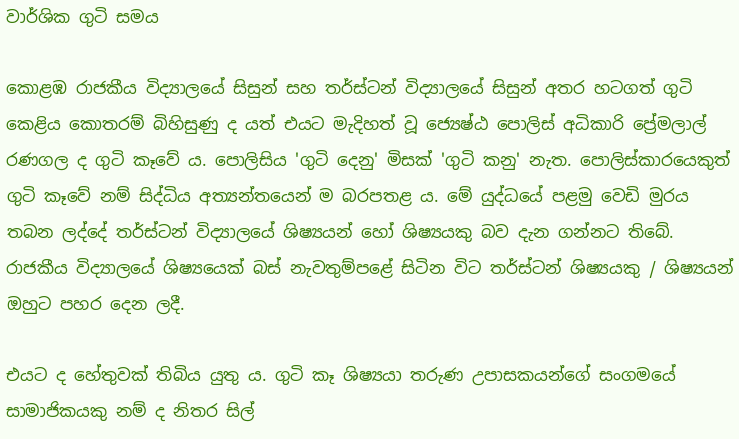වාර්ශික ගුටි සමය

කොළඹ රාජකීය විද්‍යාලයේ සිසුන් සහ තර්ස්‌ටන් විද්‍යාලයේ සිසුන් අතර හටගත් ගුටි කෙළිය කොතරම් බිහිසුණු ද යත් එයට මැදිහත් වූ ජ්‍යෙෂ්ඨ පොලිස්‌ අධිකාරි ප්‍රේමලාල් රණගල ද ගුටි කෑවේ ය. පොලිසිය 'ගුටි දෙනු' මිසක්‌ 'ගුටි කනු' නැත. පොලිස්‌කාරයෙකුත් ගුටි කෑවේ නම් සිද්ධිය අත්‍යන්තයෙන් ම බරපතළ ය. මේ යුද්ධයේ පළමු වෙඩි මුරය තබන ලද්දේ තර්ස්‌ටන් විද්‍යාලයේ ශිෂ්‍යයන් හෝ ශිෂ්‍යයකු බව දැන ගන්නට තිබේ. රාජකීය විද්‍යාලයේ ශිෂ්‍යයෙක්‌ බස්‌ නැවතුම්පළේ සිටින විට තර්ස්‌ටන් ශිෂ්‍යයකු / ශිෂ්‍යයන් ඔහුට පහර දෙන ලදී.

එයට ද හේතුවක්‌ තිබිය යුතු ය. ගුටි කෑ ශිෂ්‍යයා තරුණ උපාසකයන්ගේ සංගමයේ සාමාජිකයකු නම් ද නිතර සිල්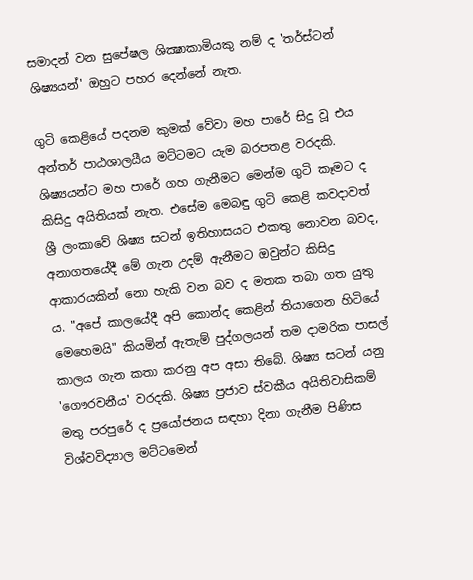සමාදන් වන සුපේෂල ශික්‍ෂාකාමියකු නම් ද 'තර්ස්‌ටන් ශිෂ්‍යයන්' ඔහුට පහර දෙන්නේ නැත.

ගුටි කෙළියේ පදනම කුමක්‌ වේවා මහ පාරේ සිදු වූ එය අන්තර් පාඨශාලයීය මට්‌ටමට යැම බරපතළ වරදකි. ශිෂ්‍යයන්ට මහ පාරේ ගහ ගැනීමට මෙන්ම ගුටි කෑමට ද කිසිදු අයිතියක්‌ නැත. එසේම මෙබඳු ගුටි කෙළි කවදාවත් ශ්‍රී ලංකාවේ ශිෂ්‍ය සටන් ඉතිහාසයට එකතු නොවන බවද, අනාගතයේදී මේ ගැන උදම් ඇනීමට ඔවුන්ට කිසිදු ආකාරයකින් නො හැකි වන බව ද මතක තබා ගත යුතු ය. "අපේ කාලයේදී අපි කොන්ද කෙළින් තියාගෙන හිටියේ මෙහෙමයි" කියමින් ඇතැම් පුද්ගලයන් තම දාමරික පාසල් කාලය ගැන කතා කරනු අප අසා තිබේ. ශිෂ්‍ය සටන් යනු 'ගෞරවනීය' වරදකි. ශිෂ්‍ය ප්‍රජාව ස්‌වකීය අයිතිවාසිකම් මතු පරපුරේ ද ප්‍රයෝජනය සඳහා දිනා ගැනීම පිණිස විශ්වවිද්‍යාල මට්‌ටමෙන්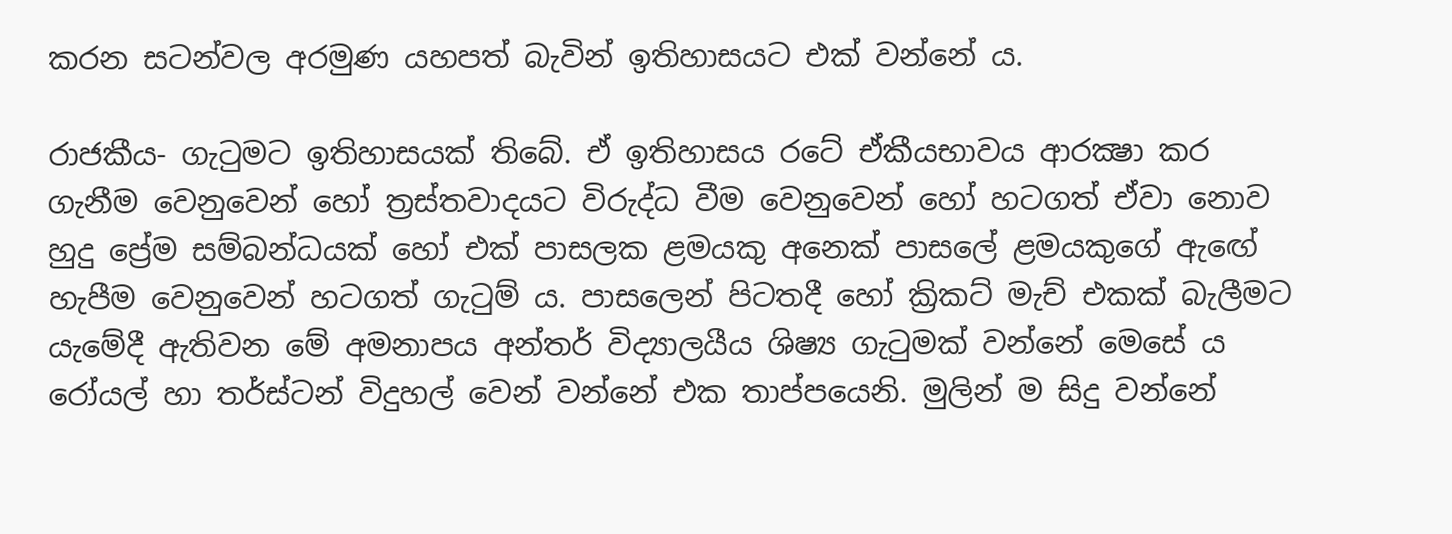කරන සටන්වල අරමුණ යහපත් බැවින් ඉතිහාසයට එක්‌ වන්නේ ය.

රාජකීය- ගැටුමට ඉතිහාසයක්‌ තිබේ. ඒ ඉතිහාසය රටේ ඒකීයභාවය ආරක්‍ෂා කර ගැනීම වෙනුවෙන් හෝ ත්‍රස්‌තවාදයට විරුද්ධ වීම වෙනුවෙන් හෝ හටගත් ඒවා නොව හුදු ප්‍රේම සම්බන්ධයක්‌ හෝ එක්‌ පාසලක ළමයකු අනෙක්‌ පාසලේ ළමයකුගේ ඇඟේ හැපීම වෙනුවෙන් හටගත් ගැටුම් ය. පාසලෙන් පිටතදී හෝ ක්‍රිකට්‌ මැච් එකක්‌ බැලීමට යැමේදී ඇතිවන මේ අමනාපය අන්තර් විද්‍යාලයීය ශිෂ්‍ය ගැටුමක්‌ වන්නේ මෙසේ ය රෝයල් හා තර්ස්‌ටන් විදුහල් වෙන් වන්නේ එක තාප්පයෙනි. මුලින් ම සිදු වන්නේ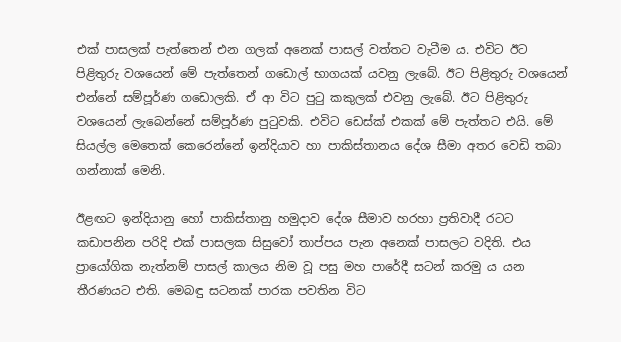එක්‌ පාසලක්‌ පැත්තෙන් එන ගලක්‌ අනෙක්‌ පාසල් වත්තට වැටීම ය. එවිට ඊට පිළිතුරු වශයෙන් මේ පැත්තෙන් ගඩොල් භාගයක්‌ යවනු ලැබේ. ඊට පිළිතුරු වශයෙන් එන්නේ සම්පූර්ණ ගඩොලකි. ඒ ආ විට පුටු කකුලක්‌ එවනු ලැබේ. ඊට පිළිතුරු වශයෙන් ලැබෙන්නේ සම්පූර්ණ පුටුවකි. එවිට ඩෙස්‌ක්‌ එකක්‌ මේ පැත්තට එයි. මේ සියල්ල මෙතෙක්‌ කෙරෙන්නේ ඉන්දියාව හා පාකිස්‌තානය දේශ සීමා අතර වෙඩි තබා ගන්නාක්‌ මෙනි.

ඊළඟට ඉන්දියානු හෝ පාකිස්‌තානු හමුදාව දේශ සීමාව හරහා ප්‍රතිවාදී රටට කඩාපනින පරිදි එක්‌ පාසලක සිසුවෝ තාප්පය පැන අනෙක්‌ පාසලට වදිති. එය ප්‍රායෝගික නැත්නම් පාසල් කාලය නිම වූ පසු මහ පාරේදී සටන් කරමු ය යන තීරණයට එති. මෙබඳු සටනක්‌ පාරක පවතින විට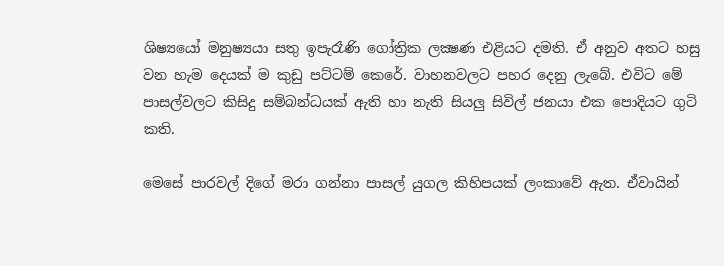ශිෂ්‍යයෝ මනුෂ්‍යයා සතු ඉපැරෑණි ගෝත්‍රික ලක්‍ෂණ එළියට දමති. ඒ අනුව අතට හසු වන හැම දෙයක්‌ ම කුඩු පට්‌ටම් කෙරේ. වාහනවලට පහර දෙනු ලැබේ. එවිට මේ පාසල්වලට කිසිදු සම්බන්ධයක්‌ ඇති හා නැති සියලු සිවිල් ජනයා එක පොදියට ගුටි කති.

මෙසේ පාරවල් දිගේ මරා ගන්නා පාසල් යුගල කිහිපයක්‌ ලංකාවේ ඇත. ඒවායින්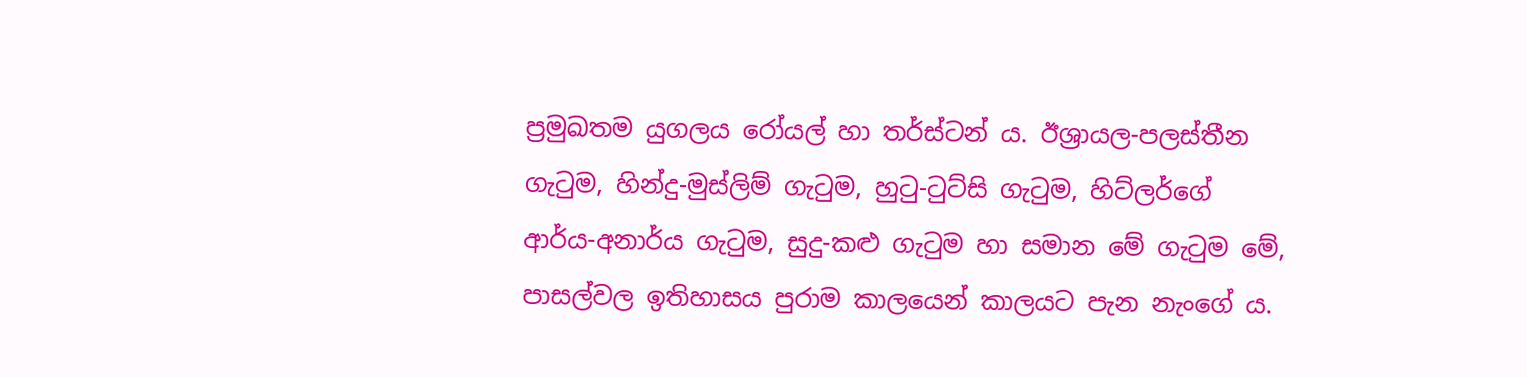ප්‍රමුඛතම යුගලය රෝයල් හා තර්ස්‌ටන් ය. ඊශ්‍රායල-පලස්‌තීන ගැටුම, හින්දු-මුස්‌ලිම් ගැටුම, හුටු-ටුට්‌සි ගැටුම, හිට්‌ලර්ගේ ආර්ය-අනාර්ය ගැටුම, සුදු-කළු ගැටුම හා සමාන මේ ගැටුම මේ, පාසල්වල ඉතිහාසය පුරාම කාලයෙන් කාලයට පැන නැංගේ ය.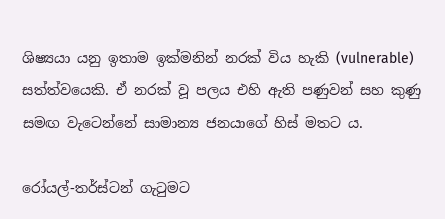ශිෂ්‍යයා යනු ඉතාම ඉක්‌මනින් නරක්‌ විය හැකි (vulnerable) සත්ත්වයෙකි. ඒ නරක්‌ වූ පලය එහි ඇති පණුවන් සහ කුණු සමඟ වැටෙන්නේ සාමාන්‍ය ජනයාගේ හිස්‌ මතට ය.

රෝයල්-තර්ස්‌ටන් ගැටුමට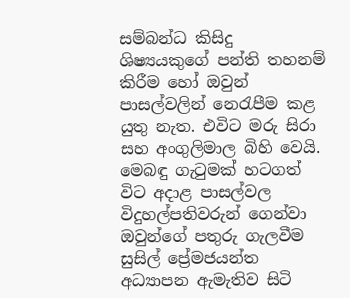සම්බන්ධ කිසිදු ශිෂ්‍යයකුගේ පන්ති තහනම් කිරීම හෝ ඔවුන් පාසල්වලින් නෙරැපීම කළ යුතු නැත. එවිට මරු සිරා සහ අංගුලිමාල බිහි වෙයි. මෙබඳු ගැටුමක්‌ හටගත් විට අදාළ පාසල්වල විදුහල්පතිවරුන් ගෙන්වා ඔවුන්ගේ පතුරු ගැලවීම සුසිල් ප්‍රේමජයන්ත අධ්‍යාපන ඇමැතිව සිටි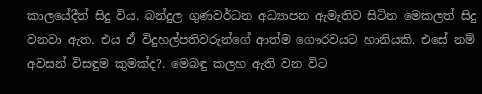කාලයේදීත් සිදු විය. බන්දුල ගුණවර්ධන අධ්‍යාපන ඇමැතිව සිටින මෙකලත් සිදු වනවා ඇත. එය ඒ විදුහල්පතිවරුන්ගේ ආත්ම ගෞරවයට හානියකි. එසේ නම් අවසන් විසඳුම කුමක්‌ද?. මෙබඳු කලහ ඇති වන විට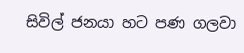සිවිල් ජනයා හට පණ ගලවා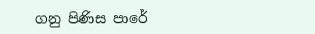ගනු පිණිස පාරේ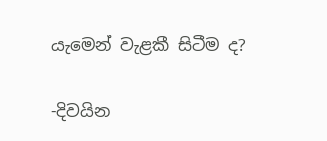යැමෙන් වැළකී සිටීම ද?

-දිවයින